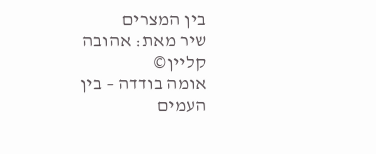בין המצרים
שיר מאת: אהובה קליין©
אומה בודדה – בין העמים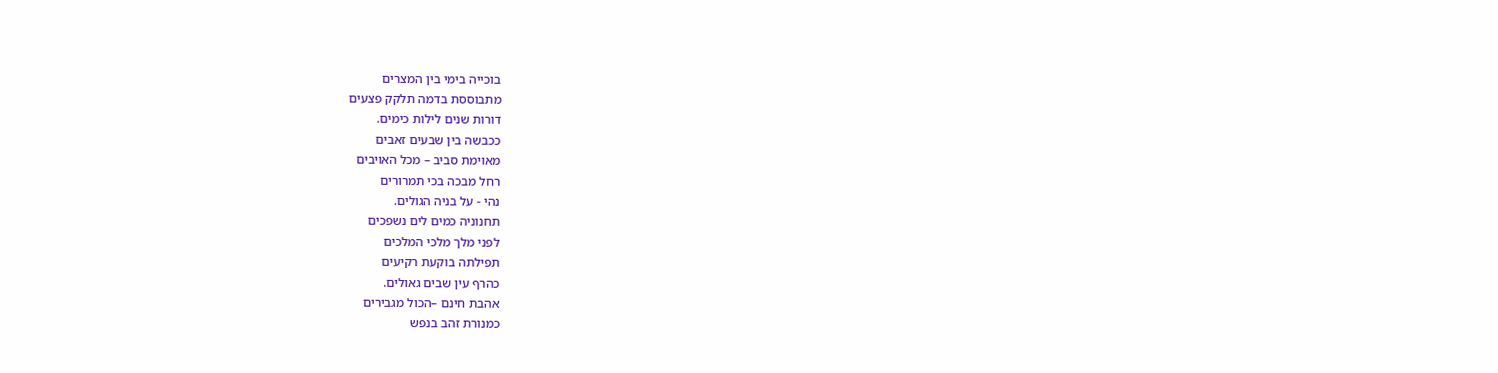בוכייה בימי בין המצרים
מתבוססת בדמה תלקק פצעים
דורות שנים לילות כימים.
ככבשה בין שבעים זאבים
מאוימת סביב – מכל האויבים
רחל מבכה בכי תמרורים
נהי - על בניה הגולים.
תחנוניה כמים לים נשפכים
לפני מלך מלכי המלכים
תפילתה בוקעת רקיעים
כהרף עין שבים גאולים.
אהבת חינם –הכול מגבירים
כמנורת זהב בנפש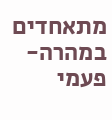מתאחדים
במהרה- פעמי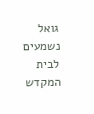גואל נשמעים
לבית המקדש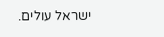ישראל עולים.